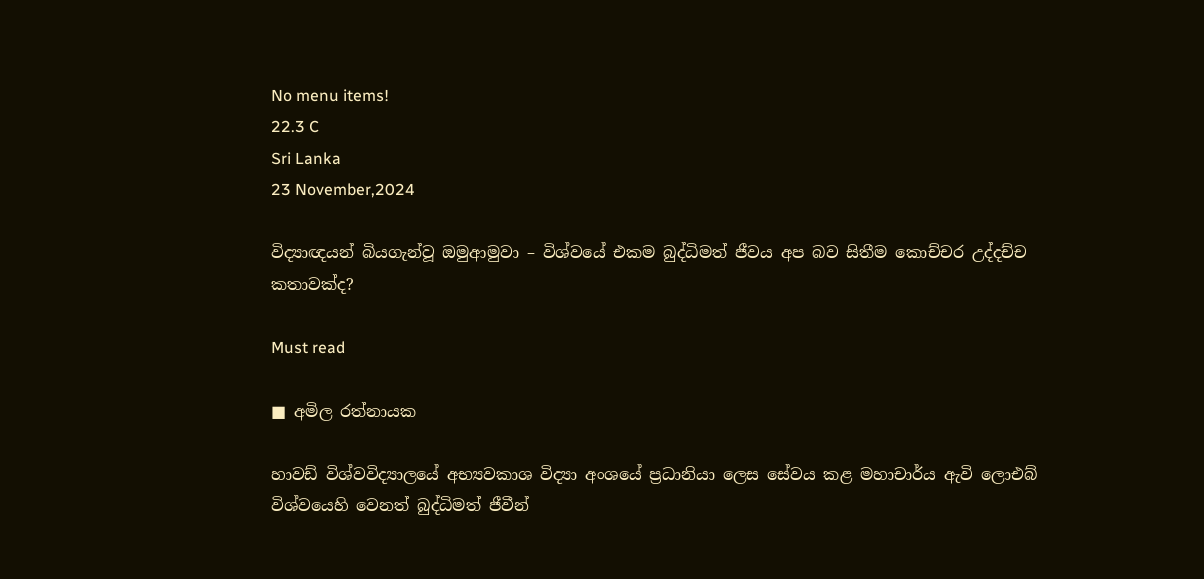No menu items!
22.3 C
Sri Lanka
23 November,2024

විද්‍යාඥයන් බියගැන්වූ ඔමුආමුවා – විශ්වයේ එකම බුද්ධිමත් ජීවය අප බව සිතීම කොච්චර උද්දච්ච කතාවක්ද?

Must read

■ අමිල රත්නායක

හාවඩ් විශ්වවිද්‍යාලයේ අභ්‍යවකාශ විද්‍යා අංශයේ ප්‍රධානියා ලෙස සේවය කළ මහාචාර්ය ඇවි ලොඑබ් විශ්වයෙහි වෙනත් බුද්ධිමත් ජීවීන්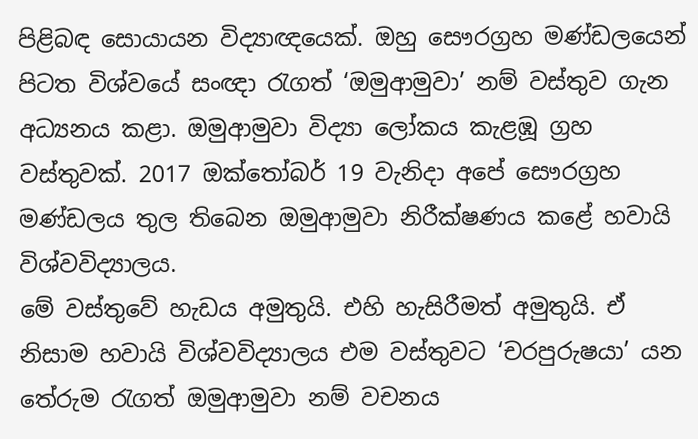පිළිබඳ සොයායන විද්‍යාඥයෙක්. ඔහු සෞරග්‍රහ මණ්ඩලයෙන් පිටත විශ්වයේ සංඥා රැගත් ‘ඔමුආමුවා’ නම් වස්තුව ගැන අධ්‍යනය කළා. ඔමුආමුවා විද්‍යා ලෝකය කැළඹූ ග්‍රහ වස්තුවක්. 2017 ඔක්තෝබර් 19 වැනිදා අපේ සෞරග්‍රහ මණ්ඩලය තුල තිබෙන ඔමුආමුවා නිරීක්ෂණය කළේ හවායි විශ්වවිද්‍යාලය.
මේ වස්තුවේ හැඩය අමුතුයි. එහි හැසිරීමත් අමුතුයි. ඒ නිසාම හවායි විශ්වවිද්‍යාලය එම වස්තුවට ‘චරපුරුෂයා’ යන තේරුම රැගත් ඔමුආමුවා නම් වචනය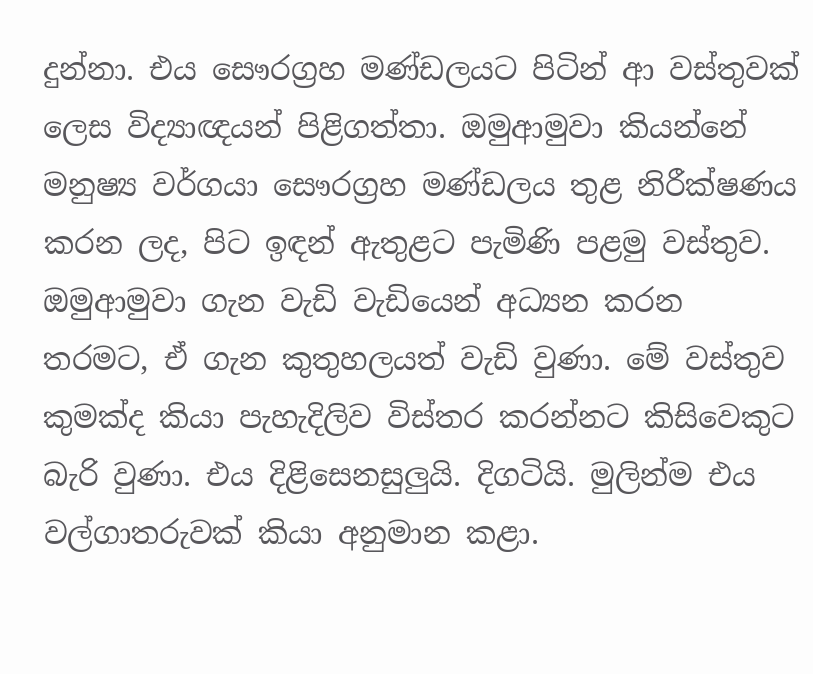දුන්නා. එය සෞරග්‍රහ මණ්ඩලයට පිටින් ආ වස්තුවක් ලෙස විද්‍යාඥයන් පිළිගත්තා. ඔමුආමුවා කියන්නේ මනුෂ්‍ය වර්ගයා සෞරග්‍රහ මණ්ඩලය තුළ නිරීක්ෂණය කරන ලද, පිට ඉඳන් ඇතුළට පැමිණි පළමු වස්තුව.
ඔමුආමුවා ගැන වැඩි වැඩියෙන් අධ්‍යන කරන තරමට, ඒ ගැන කුතුහලයත් වැඩි වුණා. මේ වස්තුව කුමක්ද කියා පැහැදිලිව විස්තර කරන්නට කිසිවෙකුට බැරි වුණා. එය දිළිසෙනසුලුයි. දිගටියි. මුලින්ම එය වල්ගාතරුවක් කියා අනුමාන කළා.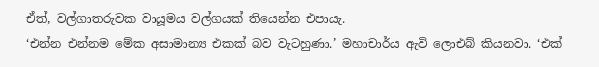ඒත්, වල්ගාතරුවක වායූමය වල්ගයක් තියෙන්න එපායැ.
‘එන්න එන්නම මේක අසාමාන්‍ය එකක් බව වැටහුණා.’ මහාචාර්ය ඇවි ලොඑබ් කියනවා. ‘එක්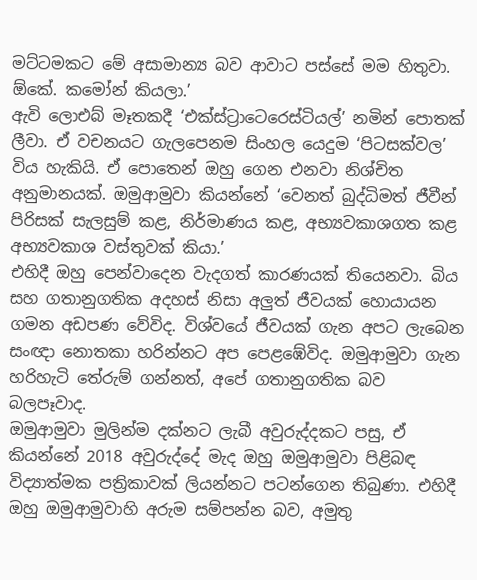මට්ටමකට මේ අසාමාන්‍ය බව ආවාට පස්සේ මම හිතුවා. ඕකේ. කමෝන් කියලා.’
ඇවි ලොඑබ් මෑතකදී ‘එක්ස්ට්‍රාටෙරෙස්ටියල්’ නමින් පොතක් ලීවා. ඒ වචනයට ගැලපෙනම සිංහල යෙදුම ‘පිටසක්වල’ විය හැකියි. ඒ පොතෙන් ඔහු ගෙන එනවා නිශ්චිත අනුමානයක්. ඔමුආමුවා කියන්නේ ‘වෙනත් බුද්ධිමත් ජීවීන් පිරිසක් සැලසුම් කළ, නිර්මාණය කළ, අභ්‍යවකාශගත කළ අභ්‍යවකාශ වස්තුවක් කියා.’
එහිදී ඔහු පෙන්වාදෙන වැදගත් කාරණයක් තියෙනවා. බිය සහ ගතානුගතික අදහස් නිසා අලුත් ජීවයක් හොයායන ගමන අඩපණ වේවිද. විශ්වයේ ජීවයක් ගැන අපට ලැබෙන සංඥා නොතකා හරින්නට අප පෙළඹේවිද. ඔමුආමුවා ගැන හරිහැටි තේරුම් ගන්නත්, අපේ ගතානුගතික බව බලපෑවාද.
ඔමුආමුවා මුලින්ම දක්නට ලැබී අවුරුද්දකට පසු, ඒ කියන්නේ 2018 අවුරුද්දේ මැද ඔහු ඔමුආමුවා පිළිබඳ විද්‍යාත්මක පත්‍රිකාවක් ලියන්නට පටන්ගෙන තිබුණා. එහිදී ඔහු ඔමුආමුවාහි අරුම සම්පන්න බව, අමුතු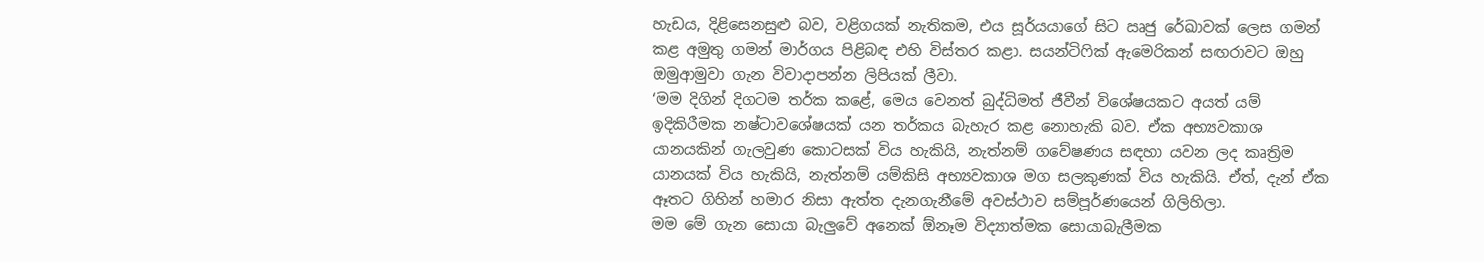හැඩය, දිළිසෙනසුළු බව, වළිගයක් නැතිකම, එය සූර්යයාගේ සිට ඍජු රේඛාවක් ලෙස ගමන් කළ අමුතු ගමන් මාර්ගය පිළිබඳ එහි විස්තර කළා. සයන්ටිෆික් ඇමෙරිකන් සඟරාවට ඔහු ඔමුආමුවා ගැන විවාදාපන්න ලිපියක් ලීවා.
‘මම දිගින් දිගටම තර්ක කළේ, මෙය වෙනත් බුද්ධිමත් ජීවීන් විශේෂයකට අයත් යම් ඉදිකිරීමක නෂ්ටාවශේෂයක් යන තර්කය බැහැර කළ නොහැකි බව. ඒක අභ්‍යවකාශ යානයකින් ගැලවුණ කොටසක් විය හැකියි, නැත්නම් ගවේෂණය සඳහා යවන ලද කෘත්‍රිම යානයක් විය හැකියි, නැත්නම් යම්කිසි අභ්‍යවකාශ මග සලකුණක් විය හැකියි. ඒත්, දැන් ඒක ඈතට ගිහින් හමාර නිසා ඇත්ත දැනගැනීමේ අවස්ථාව සම්පූර්ණයෙන් ගිලිහිලා.
මම මේ ගැන සොයා බැලුවේ අනෙක් ඕනෑම විද්‍යාත්මක සොයාබැලීමක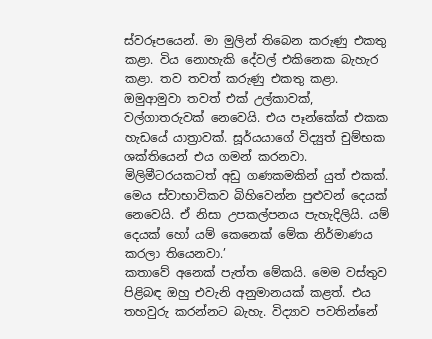ස්වරූපයෙන්. මා මුලින් තිබෙන කරුණු එකතු කළා. විය නොහැකි දේවල් එකිනෙක බැහැර කළා. තව තවත් කරුණු එකතු කළා. ඔමුආමුවා තවත් එක් උල්කාවක්, වල්ගාතරුවක් නෙවෙයි. එය පෑන්කේක් එකක හැඩයේ යාත්‍රාවක්. සූර්යයාගේ විද්‍යුත් චුම්භක ශක්තියෙන් එය ගමන් කරනවා. මිලිමීටරයකටත් අඩු ගණකමකින් යුත් එකක්. මෙය ස්වාභාවිකව බිහිවෙන්න පුළුවන් දෙයක් නෙවෙයි. ඒ නිසා උපකල්පනය පැහැදිලියි. යම් දෙයක් හෝ යම් කෙනෙක් මේක නිර්මාණය කරලා තියෙනවා.’
කතාවේ අනෙක් පැත්ත මේකයි. මෙම වස්තුව පිළිබඳ ඔහු එවැනි අනුමානයක් කළත්. එය තහවුරු කරන්නට බැහැ. විද්‍යාව පවතින්නේ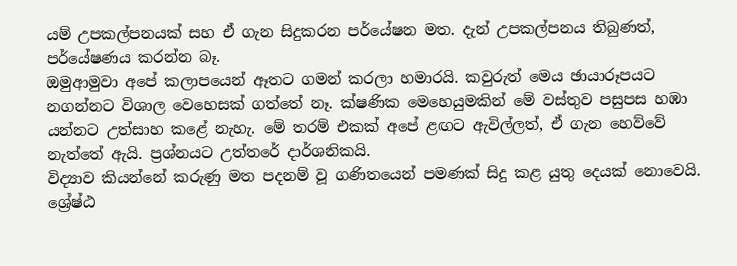යම් උපකල්පනයක් සහ ඒ ගැන සිදුකරන පර්යේෂන මත. දැන් උපකල්පනය තිබුණත්, පර්යේෂණය කරන්න බෑ.
ඔමුආමුවා අපේ කලාපයෙන් ඈතට ගමන් කරලා හමාරයි. කවුරුත් මෙය ඡායාරූපයට නගන්නට විශාල වෙහෙසක් ගත්තේ නෑ. ක්ෂණික මෙහෙයුමකින් මේ වස්තුව පසුපස හඹා යන්නට උත්සාහ කළේ නැහැ. මේ තරම් එකක් අපේ ළඟට ඇවිල්ලත්, ඒ ගැන හෙව්වේ නැත්තේ ඇයි. ප්‍රශ්නයට උත්තරේ දාර්ශනිකයි.
විද්‍යාව කියන්නේ කරුණු මත පදනම් වූ ගණිතයෙන් පමණක් සිදු කළ යුතු දෙයක් නොවෙයි. ශ්‍රේෂ්ඨ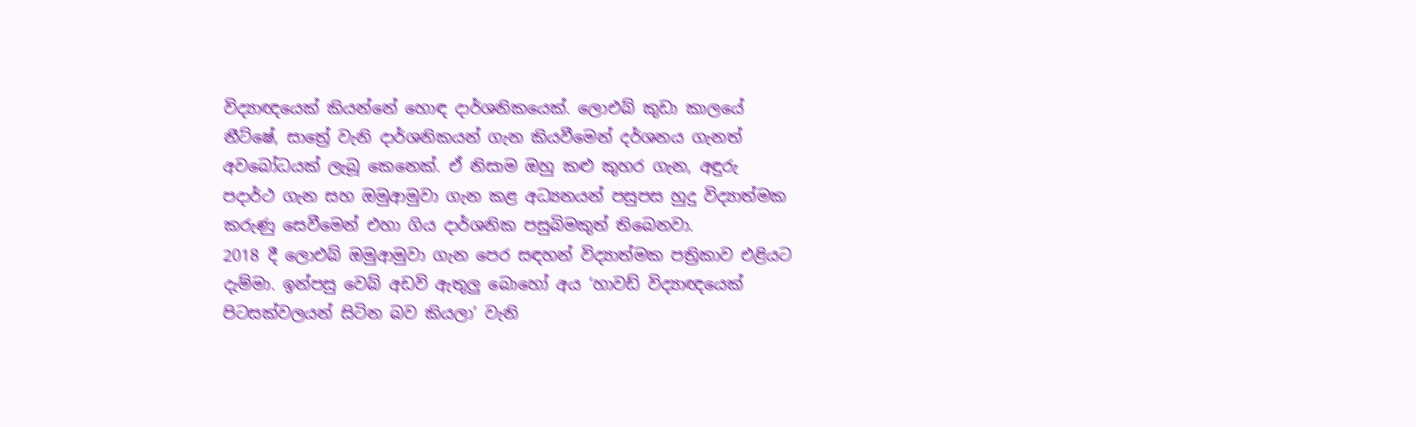විද්‍යාඥයෙක් කියන්නේ හොඳ දාර්ශනිකයෙක්. ලොඑබ් කුඩා කාලයේ නීට්ෂේ, සාත්‍රේ වැනි දාර්ශනිකයන් ගැන කියවීමෙන් දර්ශනය ගැනත් අවබෝධයක් ලැබූ කෙනෙක්. ඒ නිසාම ඔහු කළු කුහර ගැන, අඳුරු පදාර්ථ ගැන සහ ඔමුආමුවා ගැන කළ අධ්‍යනයන් පසුපස හුදු විද්‍යාත්මක කරුණු සෙවීමෙන් එහා ගිය දාර්ශනික පසුබිමකුත් තිබෙනවා.
2018 දී ලොඑබ් ඔමුආමුවා ගැන පෙර සඳහන් විද්‍යාත්මක පත්‍රිකාව එළියට දැම්මා. ඉන්පසු වෙබ් අඩවි ඇතුලු බොහෝ අය ‘හාවඩ් විද්‍යාඥයෙක් පිටසක්වලයන් සිටින බව කියලා’ වැනි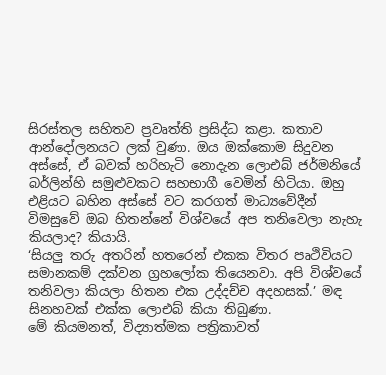සිරස්තල සහිතව ප්‍රවෘත්ති ප්‍රසිද්ධ කළා. කතාව ආන්දෝලනයට ලක් වුණා. ඔය ඔක්කොම සිදුවන අස්සේ, ඒ බවක් හරිහැටි නොදැන ලොඑබ් ජර්මනියේ බර්ලින්හි සමුළුවකට සහභාගී වෙමින් හිටියා. ඔහු එළියට බහින අස්සේ වට කරගත් මාධ්‍යවේදීන් විමසුවේ ඔබ හිතන්නේ විශ්වයේ අප තනිවෙලා නැහැ කියලාද? කියායි.
‘සියලු තරු අතරින් හතරෙන් එකක විතර පෘථිවියට සමානකම් දක්වන ග්‍රහලෝක තියෙනවා. අපි විශ්වයේ තනිවලා කියලා හිතන එක උද්දච්ච අදහසක්.’ මඳ සිනහවක් එක්ක ලොඑබ් කියා තිබුණා.
මේ කියමනත්, විද්‍යාත්මක පත්‍රිකාවත්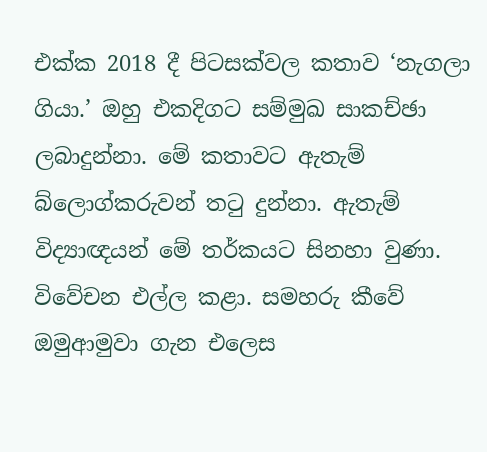එක්ක 2018 දී පිටසක්වල කතාව ‘නැගලා ගියා.’ ඔහු එකදිගට සම්මුඛ සාකච්ඡා ලබාදුන්නා. මේ කතාවට ඇතැම් බ්ලොග්කරුවන් තටු දුන්නා. ඇතැම් විද්‍යාඥයන් මේ තර්කයට සිනහා වුණා. විවේචන එල්ල කළා. සමහරු කීවේ ඔමුආමුවා ගැන එලෙස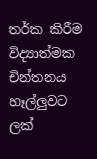තර්ක කිරීම විද්‍යාත්මක චින්තනය හෑල්ලුවට ලක්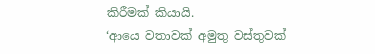කිරීමක් කියායි.
‘ආයෙ වතාවක් අමුතු වස්තුවක්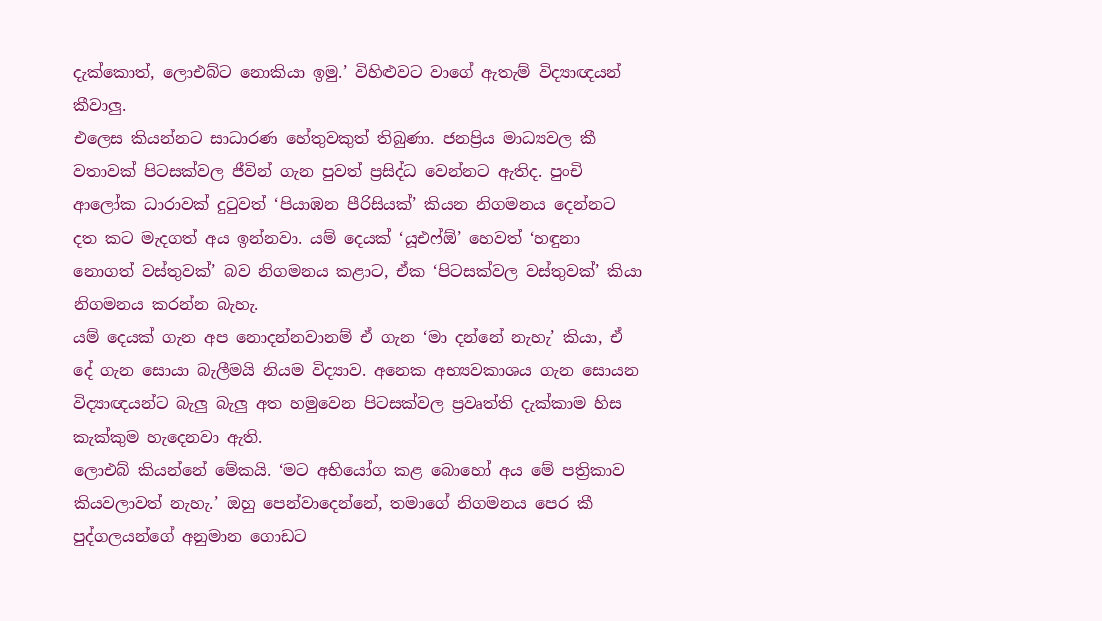දැක්කොත්, ලොඑබ්ට නොකියා ඉමු.’ විහිළුවට වාගේ ඇතැම් විද්‍යාඥයන් කීවාලු.
එලෙස කියන්නට සාධාරණ හේතුවකුත් තිබුණා. ජනප්‍රිය මාධ්‍යවල කී වතාවක් පිටසක්වල ජීවින් ගැන පුවත් ප්‍රසිද්ධ වෙන්නට ඇතිද. පුංචි ආලෝක ධාරාවක් දුටුවත් ‘පියාඹන පීරිසියක්’ කියන නිගමනය දෙන්නට දත කට මැදගත් අය ඉන්නවා. යම් දෙයක් ‘යූඑෆ්ඕ’ හෙවත් ‘හඳුනා නොගත් වස්තුවක්’ බව නිගමනය කළාට, ඒක ‘පිටසක්වල වස්තුවක්’ කියා නිගමනය කරන්න බැහැ.
යම් දෙයක් ගැන අප නොදන්නවානම් ඒ ගැන ‘මා දන්නේ නැහැ’ කියා, ඒ දේ ගැන සොයා බැලීමයි නියම විද්‍යාව. අනෙක අභ්‍යවකාශය ගැන සොයන විද්‍යාඥයන්ට බැලු බැලු අත හමුවෙන පිටසක්වල ප්‍රවෘත්ති දැක්කාම හිස කැක්කුම හැදෙනවා ඇති.
ලොඑබ් කියන්නේ මේකයි. ‘මට අභියෝග කළ බොහෝ අය මේ පත්‍රිකාව කියවලාවත් නැහැ.’ ඔහු පෙන්වාදෙන්නේ, තමාගේ නිගමනය පෙර කී පුද්ගලයන්ගේ අනුමාන ගොඩට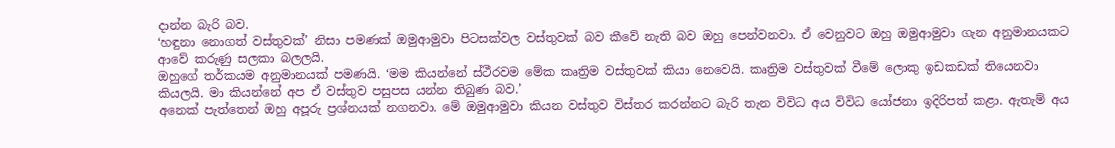දාන්න බැරි බව.
‘හඳුනා නොගත් වස්තුවක්’ නිසා පමණක් ඔමුආමුවා පිටසක්වල වස්තුවක් බව කීවේ නැති බව ඔහු පෙන්වනවා. ඒ වෙනුවට ඔහු ඔමුආමුවා ගැන අනුමානයකට ආවේ කරුණු සලකා බලලයි.
ඔහුගේ තර්කයම අනුමානයක් පමණයි. ‘මම කියන්නේ ස්ථීරවම මේක කෘත්‍රිම වස්තුවක් කියා නෙවෙයි. කෘත්‍රිම වස්තුවක් වීමේ ලොකු ඉඩකඩක් තියෙනවා කියලයි. මා කියන්නේ අප ඒ වස්තුව පසුපස යන්න තිබුණ බව.’
අනෙක් පැත්තෙන් ඔහු අපූරු ප්‍රශ්නයක් නගනවා. මේ ඔමුආමුවා කියන වස්තුව විස්තර කරන්නට බැරි තැන විවිධ අය විවිධ යෝජනා ඉදිරිපත් කළා. ඇතැම් අය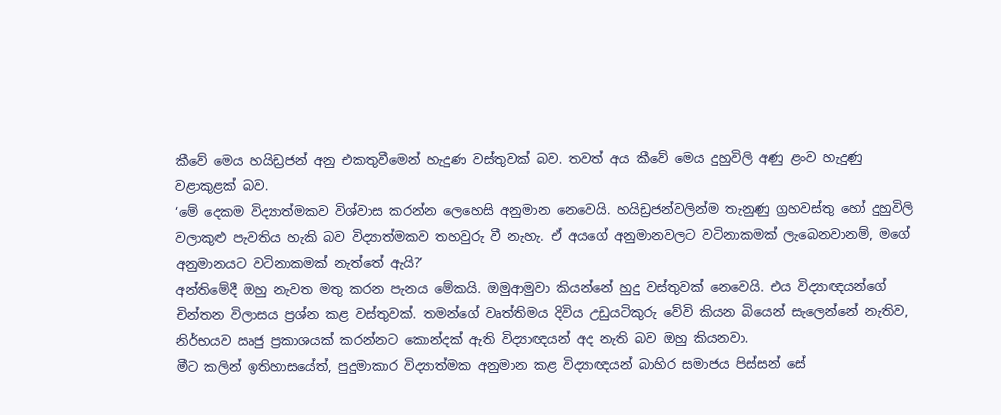කීවේ මෙය හයිඩ්‍රජන් අනු එකතුවීමෙන් හැදුණ වස්තුවක් බව. තවත් අය කීවේ මෙය දුහුවිලි අණු ළංව හැදුණු වළාකුළක් බව.
‘මේ දෙකම විද්‍යාත්මකව විශ්වාස කරන්න ලෙහෙසි අනුමාන නෙවෙයි. හයිඩ්‍රජන්වලින්ම තැනුණු ග්‍රහවස්තු හෝ දුහුවිලි වලාකුළු පැවතිය හැකි බව විද්‍යාත්මකව තහවුරු වී නැහැ. ඒ අයගේ අනුමානවලට වටිනාකමක් ලැබෙනවානම්, මගේ අනුමානයට වටිනාකමක් නැත්තේ ඇයි?’
අන්තිමේදී ඔහු නැවත මතු කරන පැනය මේකයි. ඔමුආමුවා කියන්නේ හුදු වස්තුවක් නෙවෙයි. එය විද්‍යාඥයන්ගේ චින්තන විලාසය ප්‍රශ්න කළ වස්තුවක්. තමන්ගේ වෘත්තිමය දිවිය උඩුයටිකුරු වේවි කියන බියෙන් සැලෙන්නේ නැතිව, නිර්භයව ඍජු ප්‍රකාශයක් කරන්නට කොන්දක් ඇති විද්‍යාඥයන් අද නැති බව ඔහු කියනවා.
මීට කලින් ඉතිහාසයේත්, පුදුමාකාර විද්‍යාත්මක අනුමාන කළ විද්‍යාඥයන් බාහිර සමාජය පිස්සන් සේ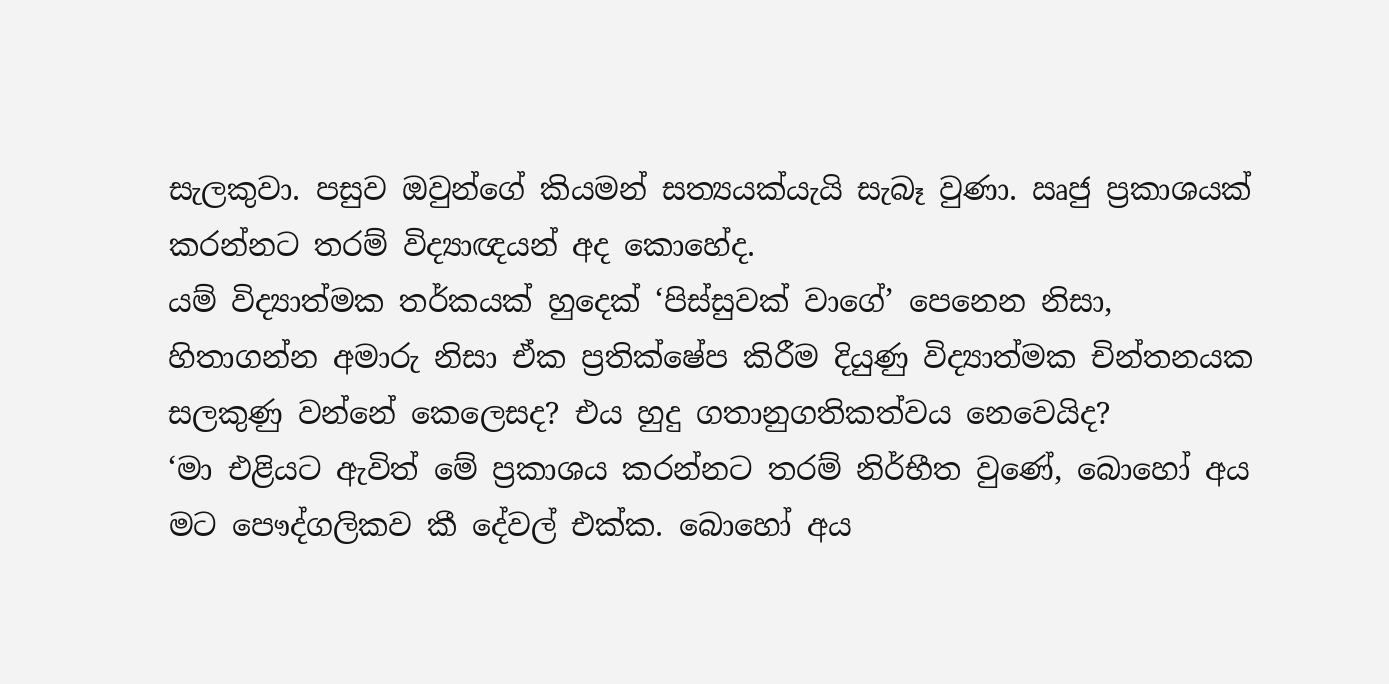සැලකුවා. පසුව ඔවුන්ගේ කියමන් සත්‍යයක්යැයි සැබෑ වුණා. ඍජු ප්‍රකාශයක් කරන්නට තරම් විද්‍යාඥයන් අද කොහේද.
යම් විද්‍යාත්මක තර්කයක් හුදෙක් ‘පිස්සුවක් වාගේ’ පෙනෙන නිසා, හිතාගන්න අමාරු නිසා ඒක ප්‍රතික්ෂේප කිරීම දියුණු විද්‍යාත්මක චින්තනයක සලකුණු වන්නේ කෙලෙසද? එය හුදු ගතානුගතිකත්වය නෙවෙයිද?
‘මා එළියට ඇවිත් මේ ප්‍රකාශය කරන්නට තරම් නිර්භීත වුණේ, බොහෝ අය මට පෞද්ගලිකව කී දේවල් එක්ක. බොහෝ අය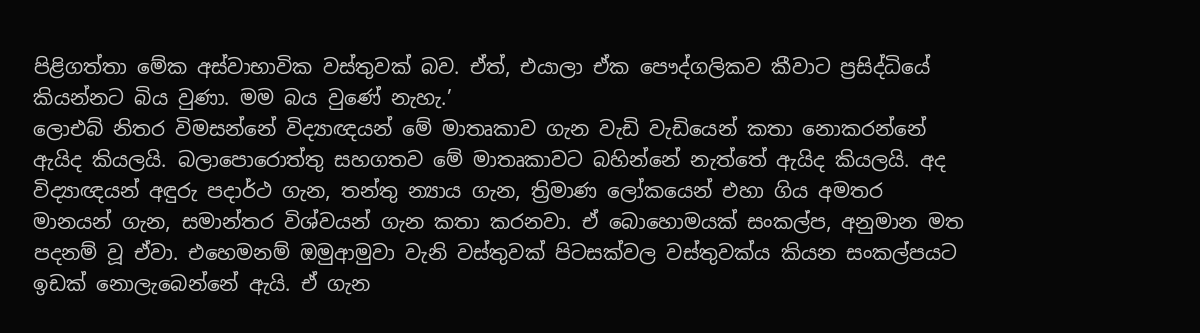පිළිගත්තා මේක අස්වාභාවික වස්තුවක් බව. ඒත්, එයාලා ඒක පෞද්ගලිකව කීවාට ප්‍රසිද්ධියේ කියන්නට බිය වුණා. මම බය වුණේ නැහැ.’
ලොඑබ් නිතර විමසන්නේ විද්‍යාඥයන් මේ මාතෘකාව ගැන වැඩි වැඩියෙන් කතා නොකරන්නේ ඇයිද කියලයි. බලාපොරොත්තු සහගතව මේ මාතෘකාවට බහින්නේ නැත්තේ ඇයිද කියලයි. අද විද්‍යාඥයන් අඳුරු පදාර්ථ ගැන, තන්තු න්‍යාය ගැන, ත්‍රිමාණ ලෝකයෙන් එහා ගිය අමතර මානයන් ගැන, සමාන්තර විශ්වයන් ගැන කතා කරනවා. ඒ බොහොමයක් සංකල්ප, අනුමාන මත පදනම් වූ ඒවා. එහෙමනම් ඔමුආමුවා වැනි වස්තුවක් පිටසක්වල වස්තුවක්ය කියන සංකල්පයට ඉඩක් නොලැබෙන්නේ ඇයි. ඒ ගැන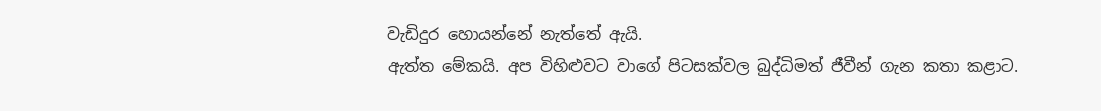වැඩිදුර හොයන්නේ නැත්තේ ඇයි.
ඇත්ත මේකයි. අප විහිළුවට වාගේ පිටසක්වල බුද්ධිමත් ජීවීන් ගැන කතා කළාට.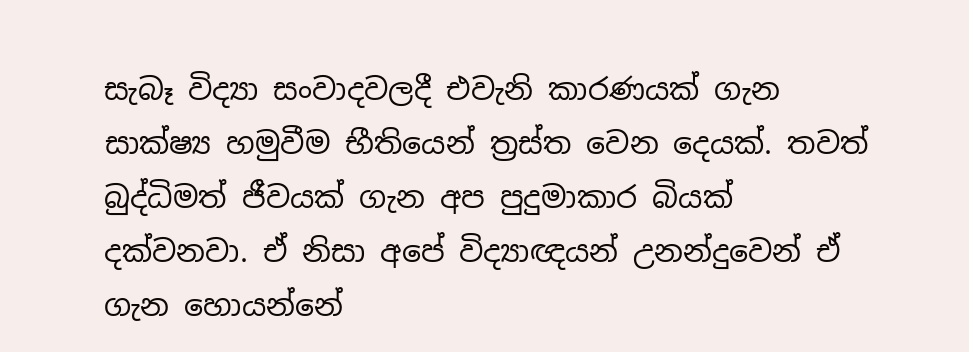සැබෑ විද්‍යා සංවාදවලදී එවැනි කාරණයක් ගැන සාක්ෂ්‍ය හමුවීම භීතියෙන් ත්‍රස්ත වෙන දෙයක්. තවත් බුද්ධිමත් ජීවයක් ගැන අප පුදුමාකාර බියක් දක්වනවා. ඒ නිසා අපේ විද්‍යාඥයන් උනන්දුවෙන් ඒ ගැන හොයන්නේ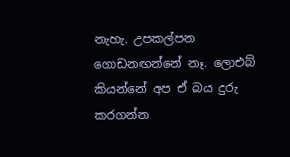නැහැ. උපකල්පන ගොඩනඟන්නේ නෑ. ලොඑබ් කියන්නේ අප ඒ බය දුරු කරගන්න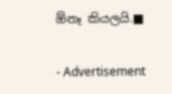ඕනෑ කියලයි.■

- Advertisement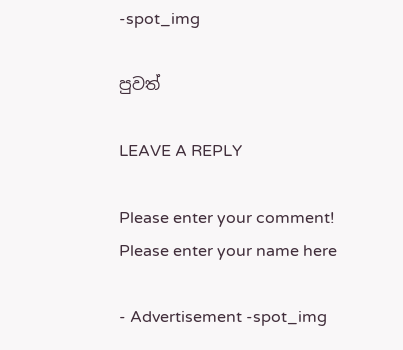-spot_img

පුවත්

LEAVE A REPLY

Please enter your comment!
Please enter your name here

- Advertisement -spot_img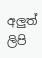අලුත් ලිපි